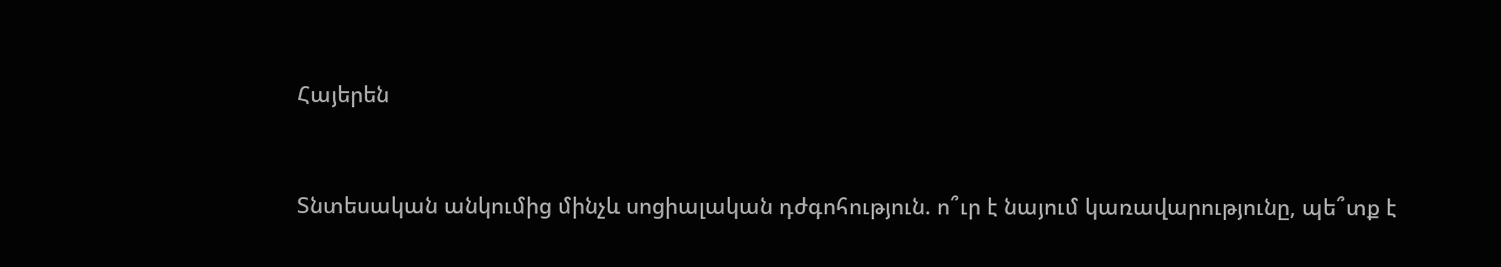Հայերեն


Տնտեսական անկումից մինչև սոցիալական դժգոհություն. ո՞ւր է նայում կառավարությունը, պե՞տք է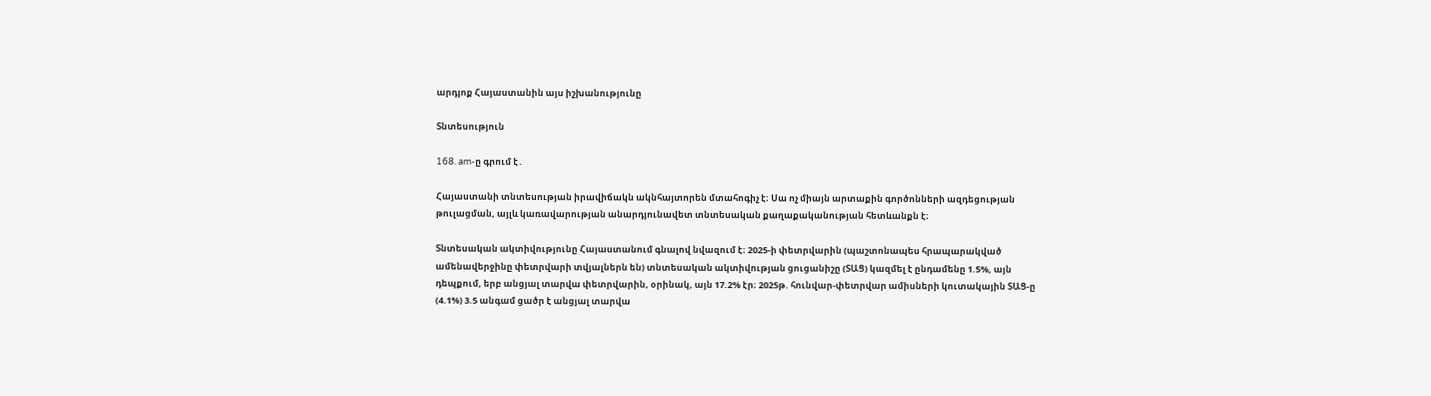արդյոք Հայաստանին այս իշխանությունը

Տնտեսություն

168. am-ը գրում է․

Հայաստանի տնտեսության իրավիճակն ակնհայտորեն մտահոգիչ է։ Սա ոչ միայն արտաքին գործոնների ազդեցության թուլացման, այլև կառավարության անարդյունավետ տնտեսական քաղաքականության հետևանքն է։

Տնտեսական ակտիվությունը Հայաստանում գնալով նվազում է։ 2025-ի փետրվարին (պաշտոնապես հրապարակված ամենավերջինը փետրվարի տվյալներն են) տնտեսական ակտիվության ցուցանիշը (ՏԱՑ) կազմել է ընդամենը 1.5%, այն դեպքում, երբ անցյալ տարվա փետրվարին, օրինակ, այն 17.2% էր։ 2025թ. հունվար-փետրվար ամիսների կուտակային ՏԱՑ-ը (4.1%) 3.5 անգամ ցածր է անցյալ տարվա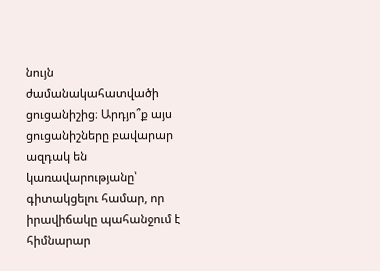նույն ժամանակահատվածի ցուցանիշից։ Արդյո՞ք այս ցուցանիշները բավարար ազդակ են կառավարությանը՝ գիտակցելու համար, որ իրավիճակը պահանջում է հիմնարար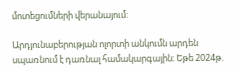մոտեցումների վերանայում:

Արդյունաբերության ոլորտի անկումն արդեն սպառնում է դառնալ համակարգային։ Եթե 2024թ.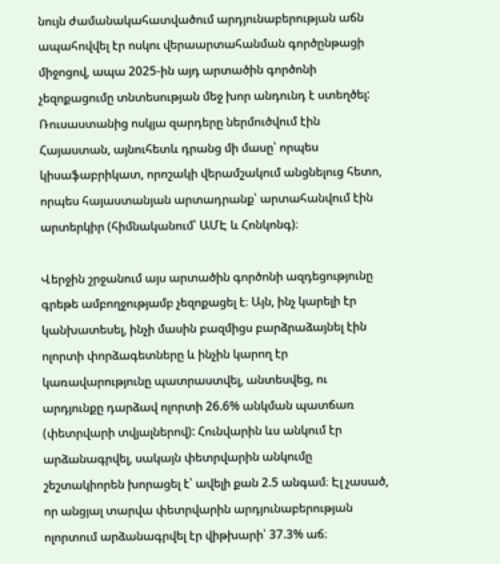նույն ժամանակահատվածում արդյունաբերության աճն ապահովվել էր ոսկու վերաարտահանման գործընթացի միջոցով, ապա 2025-ին այդ արտածին գործոնի չեզոքացումը տնտեսության մեջ խոր անդունդ է ստեղծել: Ռուսաստանից ոսկյա զարդերը ներմուծվում էին Հայաստան, այնուհետև դրանց մի մասը՝ որպես կիսաֆաբրիկատ, որոշակի վերամշակում անցնելուց հետո, որպես հայաստանյան արտադրանք՝ արտահանվում էին արտերկիր (հիմնականում՝ ԱՄԷ և Հոնկոնգ)։

Վերջին շրջանում այս արտածին գործոնի ազդեցությունը գրեթե ամբողջությամբ չեզոքացել է։ Այն, ինչ կարելի էր կանխատեսել, ինչի մասին բազմիցս բարձրաձայնել էին ոլորտի փորձագետները և ինչին կարող էր կառավարությունը պատրաստվել, անտեսվեց, ու արդյունքը դարձավ ոլորտի 26.6% անկման պատճառ (փետրվարի տվյալներով): Հունվարին ևս անկում էր արձանագրվել, սակայն փետրվարին անկումը շեշտակիորեն խորացել է՝ ավելի քան 2.5 անգամ։ Էլ չասած, որ անցյալ տարվա փետրվարին արդյունաբերության ոլորտում արձանագրվել էր վիթխարի՝ 37.3% աճ։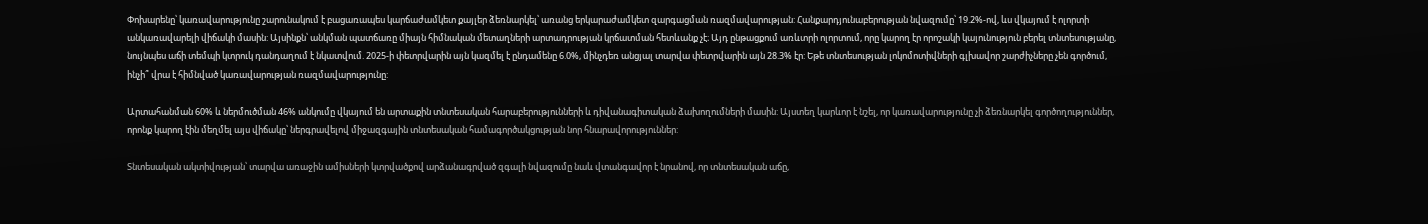Փոխարենը՝ կառավարությունը շարունակում է բացառապես կարճաժամկետ քայլեր ձեռնարկել՝ առանց երկարաժամկետ զարգացման ռազմավարության: Հանքարդյունաբերության նվազումը՝ 19.2%-ով, ևս վկայում է ոլորտի անկառավարելի վիճակի մասին: Այսինքն՝ անկման պատճառը միայն հիմնական մետաղների արտադրության կրճատման հետևանք չէ։ Այդ ընթացքում առևտրի ոլորտում, որը կարող էր որոշակի կայունություն բերել տնտեսությանը, նույնպես աճի տեմպի կտրուկ դանդաղում է նկատվում. 2025-ի փետրվարին այն կազմել է ընդամենը 6.0%, մինչդեռ անցյալ տարվա փետրվարին այն 28.3% էր: Եթե տնտեսության լոկոմոտիվների գլխավոր շարժիչները չեն գործում, ինչի՞ վրա է հիմնված կառավարության ռազմավարությունը:

Արտահանման 60% և ներմուծման 46% անկումը վկայում են արտաքին տնտեսական հարաբերությունների և դիվանագիտական ձախողումների մասին: Այստեղ կարևոր է նշել, որ կառավարությունը չի ձեռնարկել գործողություններ, որոնք կարող էին մեղմել այս վիճակը՝ ներգրավելով միջազգային տնտեսական համագործակցության նոր հնարավորություններ:

Տնտեսական ակտիվության՝ տարվա առաջին ամիսների կտրվածքով արձանագրված զգալի նվազումը նաև վտանգավոր է նրանով, որ տնտեսական աճը,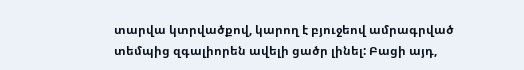տարվա կտրվածքով, կարող է բյուջեով ամրագրված տեմպից զգալիորեն ավելի ցածր լինել: Բացի այդ,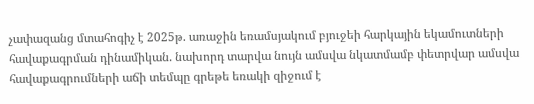չափազանց մտահոգիչ է 2025թ. առաջին եռամսյակում բյուջեի հարկային եկամուտների հավաքագրման դինամիկան. նախորդ տարվա նույն ամսվա նկատմամբ փետրվար ամսվա հավաքագրումների աճի տեմպը գրեթե եռակի զիջում է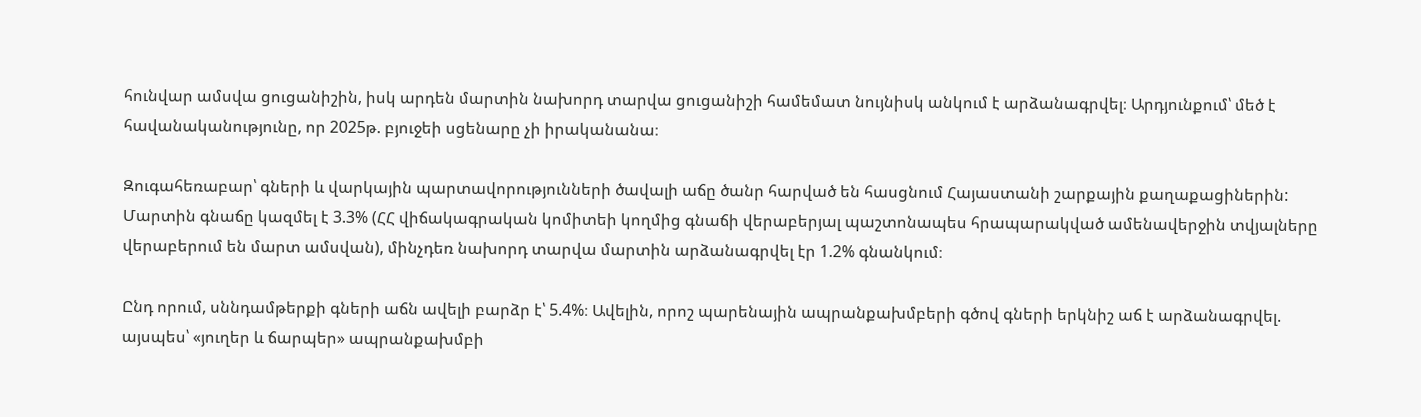հունվար ամսվա ցուցանիշին, իսկ արդեն մարտին նախորդ տարվա ցուցանիշի համեմատ նույնիսկ անկում է արձանագրվել։ Արդյունքում՝ մեծ է հավանականությունը, որ 2025թ. բյուջեի սցենարը չի իրականանա։

Զուգահեռաբար՝ գների և վարկային պարտավորությունների ծավալի աճը ծանր հարված են հասցնում Հայաստանի շարքային քաղաքացիներին: Մարտին գնաճը կազմել է 3.3% (ՀՀ վիճակագրական կոմիտեի կողմից գնաճի վերաբերյալ պաշտոնապես հրապարակված ամենավերջին տվյալները վերաբերում են մարտ ամսվան), մինչդեռ նախորդ տարվա մարտին արձանագրվել էր 1.2% գնանկում։

Ընդ որում, սննդամթերքի գների աճն ավելի բարձր է՝ 5.4%։ Ավելին, որոշ պարենային ապրանքախմբերի գծով գների երկնիշ աճ է արձանագրվել. այսպես՝ «յուղեր և ճարպեր» ապրանքախմբի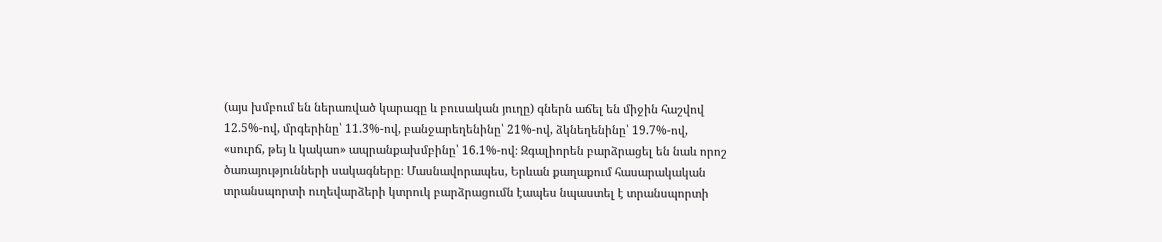(այս խմբում են ներառված կարագը և բուսական յուղը) գներն աճել են միջին հաշվով 12.5%-ով, մրգերինը՝ 11.3%-ով, բանջարեղենինը՝ 21%-ով, ձկնեղենինը՝ 19.7%-ով, «սուրճ, թեյ և կակաո» ապրանքախմբինը՝ 16.1%-ով։ Զգալիորեն բարձրացել են նաև որոշ ծառայությունների սակագները։ Մասնավորապես, Երևան քաղաքում հասարակական տրանսպորտի ուղեվարձերի կտրուկ բարձրացումն էապես նպաստել է տրանսպորտի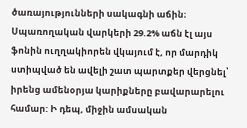ծառայությունների սակագնի աճին։ Սպառողական վարկերի 29.2% աճն էլ այս ֆոնին ուղղակիորեն վկայում է, որ մարդիկ ստիպված են ավելի շատ պարտքեր վերցնել՝ իրենց ամենօրյա կարիքները բավարարելու համար: Ի դեպ, միջին ամսական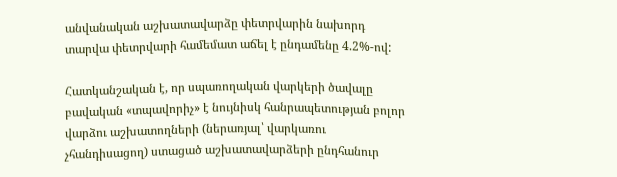անվանական աշխատավարձը փետրվարին նախորդ տարվա փետրվարի համեմատ աճել է ընդամենը 4.2%-ով:

Հատկանշական է, որ սպառողական վարկերի ծավալը բավական «տպավորիչ» է նույնիսկ հանրապետության բոլոր վարձու աշխատողների (ներառյալ՝ վարկառու չհանդիսացող) ստացած աշխատավարձերի ընդհանուր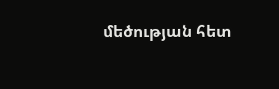մեծության հետ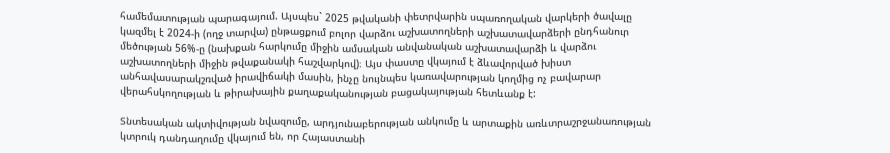համեմատության պարագայում. Այսպես` 2025 թվականի փետրվարին սպառողական վարկերի ծավալը կազմել է 2024-ի (ողջ տարվա) ընթացքում բոլոր վարձու աշխատողների աշխատավարձերի ընդհանուր մեծության 56%-ը (նախքան հարկումը միջին ամսական անվանական աշխատավարձի և վարձու աշխատողների միջին թվաքանակի հաշվարկով)։ Այս փաստը վկայում է ձևավորված խիստ անհավասարակշռված իրավիճակի մասին, ինչը նույնպես կառավարության կողմից ոչ բավարար վերահսկողության և թիրախային քաղաքականության բացակայության հետևանք է:

Տնտեսական ակտիվության նվազումը, արդյունաբերության անկումը և արտաքին առևտրաշրջանառության կտրուկ դանդաղումը վկայում են, որ Հայաստանի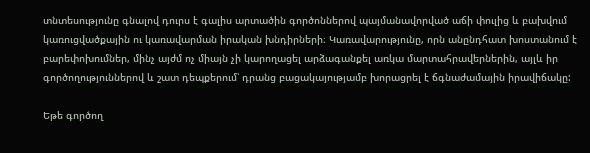տնտեսությունը գնալով դուրս է գալիս արտածին գործոններով պայմանավորված աճի փուլից և բախվում կառուցվածքային ու կառավարման իրական խնդիրների։ Կառավարությունը, որն անընդհատ խոստանում է բարեփոխումներ, մինչ այժմ ոչ միայն չի կարողացել արձագանքել առկա մարտահրավերներին, այլև իր գործողություններով և շատ դեպքերում՝ դրանց բացակայությամբ խորացրել է ճգնաժամային իրավիճակը:

Եթե գործող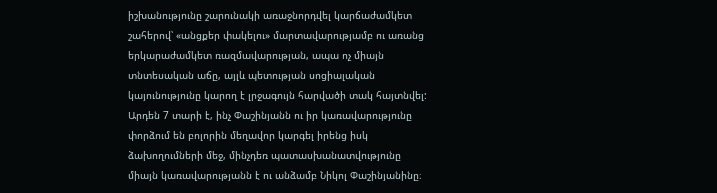իշխանությունը շարունակի առաջնորդվել կարճաժամկետ շահերով՝ «անցքեր փակելու» մարտավարությամբ ու առանց երկարաժամկետ ռազմավարության, ապա ոչ միայն տնտեսական աճը, այլև պետության սոցիալական կայունությունը կարող է լրջագույն հարվածի տակ հայտնվել: Արդեն 7 տարի է, ինչ Փաշինյանն ու իր կառավարությունը փորձում են բոլորին մեղավոր կարգել իրենց իսկ ձախողումների մեջ, մինչդեռ պատասխանատվությունը միայն կառավարությանն է ու անձամբ Նիկոլ Փաշինյանինը։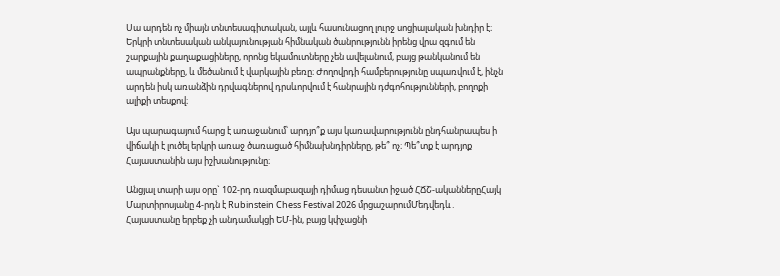Սա արդեն ոչ միայն տնտեսագիտական, այլև հասունացող լուրջ սոցիալական խնդիր է։ Երկրի տնտեսական անկայունության հիմնական ծանրությունն իրենց վրա զգում են շարքային քաղաքացիները, որոնց եկամուտները չեն ավելանում, բայց թանկանում են ապրանքները, և մեծանում է վարկային բեռը։ Ժողովրդի համբերությունը սպառվում է, ինչն արդեն իսկ առանձին դրվագներով դրսևորվում է հանրային դժգոհությունների, բողոքի ալիքի տեսքով։

Այս պարագայում հարց է առաջանում՝ արդյո՞ք այս կառավարությունն ընդհանրապես ի վիճակի է լուծել երկրի առաջ ծառացած հիմնախնդիրները, թե՞ ոչ։ Պե՞տք է արդյոք Հայաստանին այս իշխանությունը։

Անցյալ տարի այս օրը` 102-րդ ռազմաբազայի դիմաց դեսանտ իջած ՀՃՇ-ականներըՀայկ Մարտիրոսյանը 4-րդն է Rubinstein Chess Festival 2026 մրցաշարումՄեդվեդև․ Հայաստանը երբեք չի անդամակցի ԵՄ-ին, բայց կփչացնի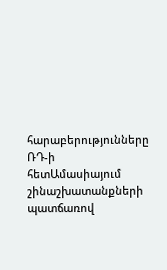հարաբերությունները ՌԴ-ի հետԱմասիայում շինաշխատանքների պատճառով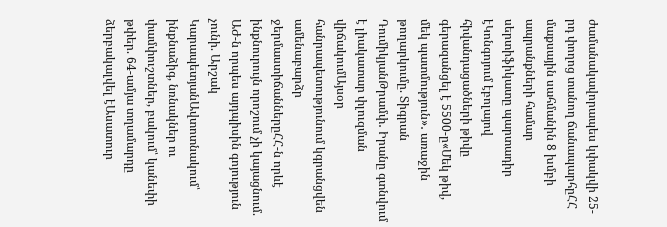ժամանակավորապես կփակվի 25-րդ փողոց տանող ճանապարհըՀՀ մաքսային սահմանին 8 խմբի ապրանքների համար սերտիֆիկատը պարտադիր էԿոնգոյում էբոլայով հիվանդացածների թիվը գերազանցել է 5500-ը«Մեկ թիվ, մեկ պատմություն»․ առաջին թողարկումը. Տիգրան ԴումիկյանԹրամփ․ Իրանը գտնվում է լիակատար փլուզման վիճակումԱյսօր հանրապետությունում կգրանցվեն ամենաբարձր ջերմաստիճաններըՀՀ-ն որևէ ինքնուրույն որոշում չի կայացնում. ԱԺ-ն որպես այդպիսին գոյություն չունի. Արշակ ԿարապետյանԱվտոտնակում՝ ինքնաձիգ, նռնակներ ու փամփուշտներ, բակում՝ կանեփի թփեր. 64-ամյա տղամարդը ձերբակալվել էԱսատուր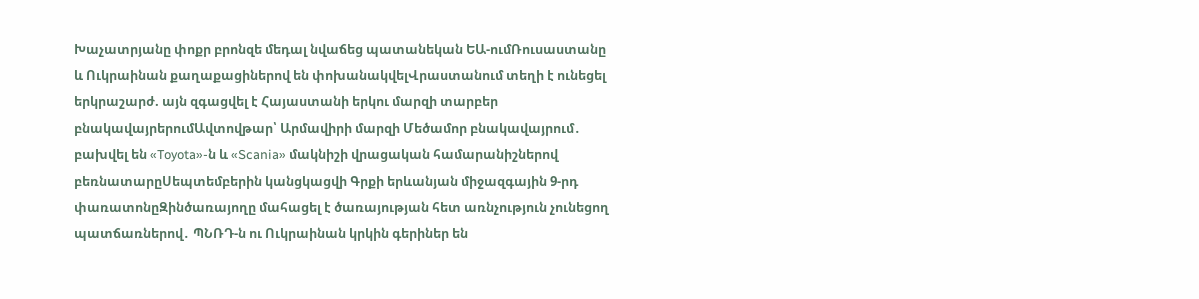Խաչատրյանը փոքր բրոնզե մեդալ նվաճեց պատանեկան ԵԱ-ումՌուսաստանը և Ուկրաինան քաղաքացիներով են փոխանակվելՎրաստանում տեղի է ունեցել երկրաշարժ. այն զգացվել է Հայաստանի երկու մարզի տարբեր բնակավայրերումԱվտովթար՝ Արմավիրի մարզի Մեծամոր բնակավայրում․ բախվել են «Toyota»-ն և «Scania» մակնիշի վրացական համարանիշներով բեռնատարըՍեպտեմբերին կանցկացվի Գրքի երևանյան միջազգային 9-րդ փառատոնըԶինծառայողը մահացել է ծառայության հետ առնչություն չունեցող պատճառներով․ ՊՆՌԴ-ն ու Ուկրաինան կրկին գերիներ են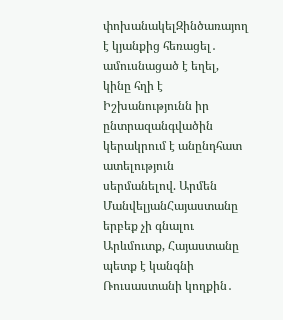փոխանակելԶինծառայող է կյանքից հեռացել․ ամուսնացած է եղել, կինը հղի է Իշխանությունն իր ընտրազանգվածին կերակրում է անընդհատ ատելություն սերմանելով. Արմեն ՄանվելյանՀայաստանը երբեք չի գնալու Արևմուտք, Հայաստանը պետք է կանգնի Ռուսաստանի կողքին․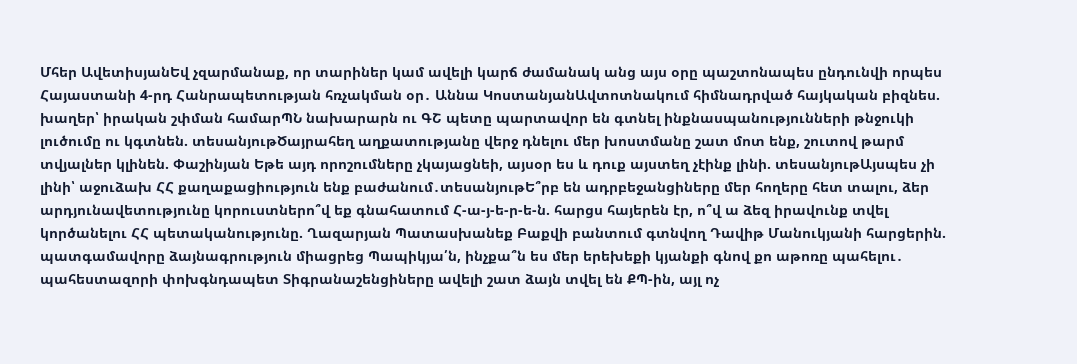Մհեր ԱվետիսյանԵվ չզարմանաք, որ տարիներ կամ ավելի կարճ ժամանակ անց այս օրը պաշտոնապես ընդունվի որպես Հայաստանի 4-րդ Հանրապետության հռչակման օր․ Աննա ԿոստանյանԱվտոտնակում հիմնադրված հայկական բիզնես. խաղեր՝ իրական շփման համարՊՆ նախարարն ու ԳՇ պետը պարտավոր են գտնել ինքնասպանությունների թնջուկի լուծումը ու կգտնեն. տեսանյութԾայրահեղ աղքատությանը վերջ դնելու մեր խոստմանը շատ մոտ ենք, շուտով թարմ տվյալներ կլինեն. Փաշինյան Եթե այդ որոշումները չկայացնեի, այսօր ես և դուք այստեղ չէինք լինի. տեսանյութԱյսպես չի լինի՝ աջուձախ ՀՀ քաղաքացիություն ենք բաժանում․տեսանյութԵ՞րբ են ադրբեջանցիները մեր հողերը հետ տալու, ձեր արդյունավետությունը կորուստներո՞վ եք գնահատում Հ-ա-յ-ե-ր-ե-ն. հարցս հայերեն էր, ո՞վ ա ձեզ իրավունք տվել կործանելու ՀՀ պետականությունը. Ղազարյան Պատասխանեք Բաքվի բանտում գտնվող Դավիթ Մանուկյանի հարցերին. պատգամավորը ձայնագրություն միացրեց Պապիկյա՛ն, ինչքա՞ն ես մեր երեխեքի կյանքի գնով քո աթոռը պահելու․ պահեստազորի փոխգնդապետ Տիգրանաշենցիները ավելի շատ ձայն տվել են ՔՊ-ին, այլ ոչ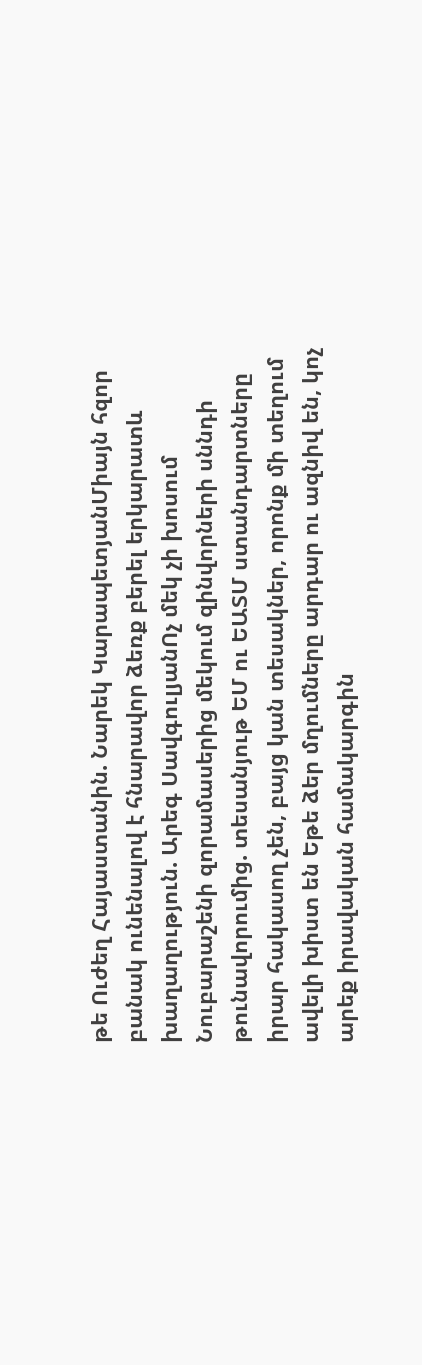թե Ուժեղ Հայաստանին. Նարեկ ԿարապետյանՄիայն հզոր բանակ ունենալով է հնարավոր ձեռք բերել երկարատև խաղաղություն. Արեգ ՍավգուլյանՈչ մեկ չի խոսում Նուբարաշենի զորամասերից մեկում զինվորների սննդի թունավորումից. տեսանյութ ԵՄ ու ԵԱՏՄ ստանդարտները իրար հակասող չեն, բայց կան տեսակներ, որոնք մի տեղում ավելի խիստ են Եթե ձեր մղումները արդար ու ազնիվ են, կոչ արեք իրավական համակարգին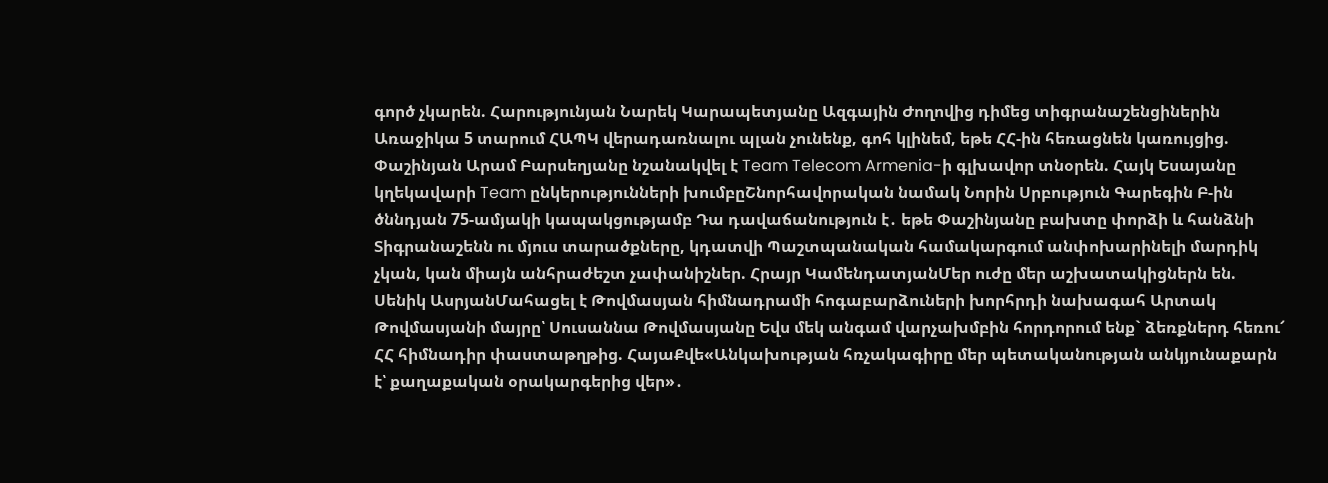գործ չկարեն. Հարությունյան Նարեկ Կարապետյանը Ազգային Ժողովից դիմեց տիգրանաշենցիներին Առաջիկա 5 տարում ՀԱՊԿ վերադառնալու պլան չունենք, գոհ կլինեմ, եթե ՀՀ-ին հեռացնեն կառույցից. Փաշինյան Արամ Բարսեղյանը նշանակվել է Team Telecom Armenia-ի գլխավոր տնօրեն. Հայկ Եսայանը կղեկավարի Team ընկերությունների խումբըՇնորհավորական նամակ Նորին Սրբություն Գարեգին Բ-ին ծննդյան 75-ամյակի կապակցությամբ Դա դավաճանություն է․ եթե Փաշինյանը բախտը փորձի և հանձնի Տիգրանաշենն ու մյուս տարածքները, կդատվի Պաշտպանական համակարգում անփոխարինելի մարդիկ չկան, կան միայն անհրաժեշտ չափանիշներ. Հրայր ԿամենդատյանՄեր ուժը մեր աշխատակիցներն են. Սենիկ ԱսրյանՄահացել է Թովմասյան հիմնադրամի հոգաբարձուների խորհրդի նախագահ Արտակ Թովմասյանի մայրը՝ Սուսաննա Թովմասյանը Եվս մեկ անգամ վարչախմբին հորդորում ենք` ձեռքներդ հեռու՜ ՀՀ հիմնադիր փաստաթղթից. ՀայաՔվե«Անկախության հռչակագիրը մեր պետականության անկյունաքարն է՝ քաղաքական օրակարգերից վեր»․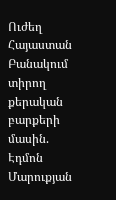Ուժեղ Հայաստան Բանակում տիրող քերական բարքերի մասին. Էդմոն Մարուքյան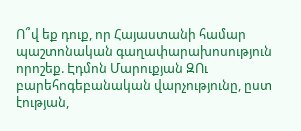Ո՞վ եք դուք, որ Հայաստանի համար պաշտոնական գաղափարախոսություն որոշեք. Էդմոն Մարուքյան ԶՈւ բարեհոգեբանական վարչությունը, ըստ էության,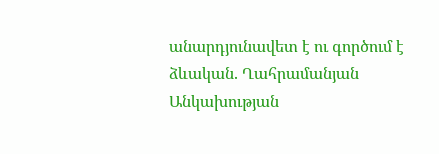անարդյունավետ է ու գործում է ձևական. Ղահրամանյան Անկախության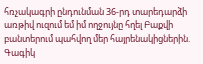հռչակագրի ընդունման 36-րդ տարեդարձի առթիվ ուզում եմ իմ ողջույնը հղել Բաքվի բանտերում պահվող մեր հայրենակիցներին. Գագիկ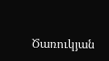Ծառուկյան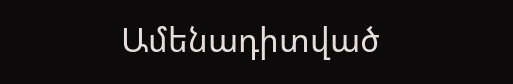Ամենադիտված